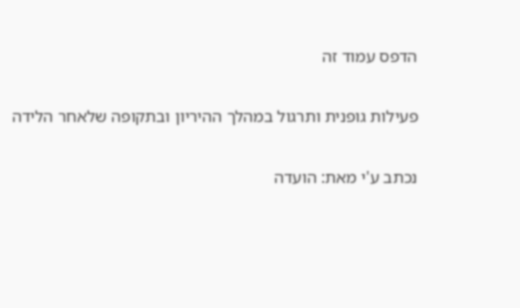הדפס עמוד זה

פעילות גופנית ותרגול במהלך ההיריון ובתקופה שלאחר הלידה

נכתב ע'י מאת: הועדה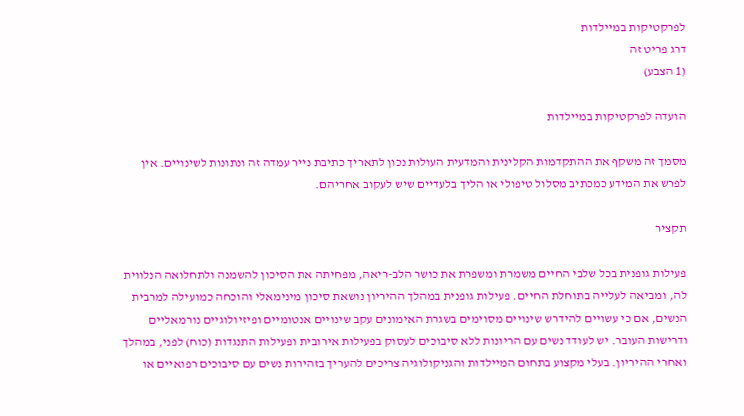לפרקטיקות במיילדות
דרג פריט זה
(1 הצבע)

הועדה לפרקטיקות במיילדות

מסמך זה משקף את ההתקדמות הקלינית והמדעית העולות נכון לתאריך כתיבת נייר עמדה זה ונתונות לשינויים. אין לפרש את המידע כמכתיב מסלול טיפולי או הליך בלעדיים שיש לעקוב אחריהם.

תקציר

פעילות גופנית בכל שלבי החיים משמרת ומשפרת את כושר הלב-ריאה, מפחיתה את הסיכון להשמנה ולתחלואה הנלווית לה, ומביאה לעלייה בתוחלת החיים. פעילות גופנית במהלך ההיריון נושאת סיכון מינימאלי והוכחה כמועילה למרבית הנשים, אם כי עשויים להידרש שינויים מסוימים בשגרת האימונים עקב שינויים אנטומיים ופיזיולוגיים נורמאליים ודרישות העובר. יש לעודד נשים עם הריונות ללא סיבוכים לעסוק בפעילות אירובית ופעילות התנגדות (כוח) לפני, במהלך ואחרי ההיריון. בעלי מקצוע בתחום המיילדות והגניקולוגיה צריכים להעריך בזהירות נשים עם סיבוכים רפואיים או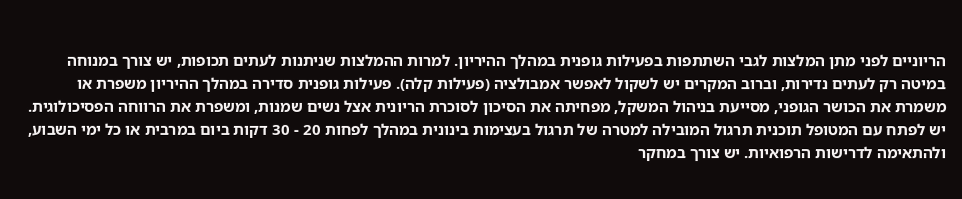הריוניים לפני מתן המלצות לגבי השתתפות בפעילות גופנית במהלך ההיריון. למרות ההמלצות שניתנות לעתים תכופות, יש צורך במנוחה במיטה רק לעתים נדירות, וברוב המקרים יש לשקול לאפשר אמבולציה (פעילות קלה). פעילות גופנית סדירה במהלך ההיריון משפרת או משמרת את הכושר הגופני, מסייעת בניהול המשקל, מפחיתה את הסיכון לסוכרת הריונית אצל נשים שמנות, ומשפרת את הרווחה הפסיכולוגית. יש לפתח עם המטופל תוכנית תרגול המובילה למטרה של תרגול בעצימות בינונית במהלך לפחות 20 - 30 דקות ביום במרבית או כל ימי השבוע, ולהתאימה לדרישות הרפואיות. יש צורך במחקר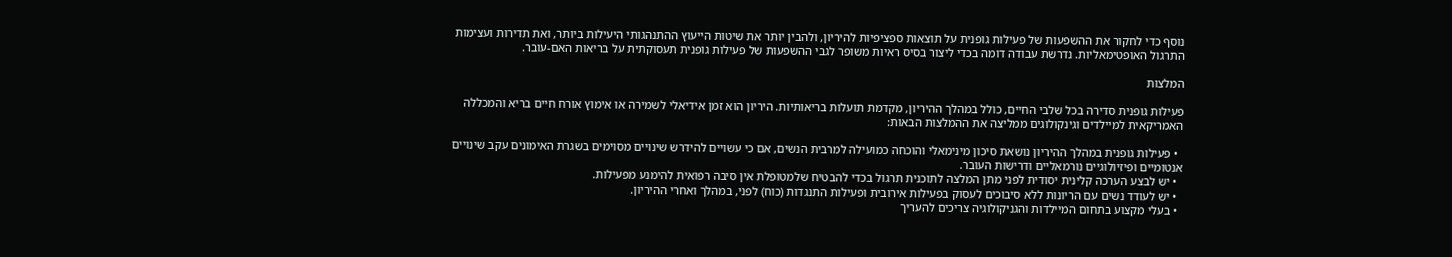נוסף כדי לחקור את ההשפעות של פעילות גופנית על תוצאות ספציפיות להיריון, ולהבין יותר את שיטות הייעוץ ההתנהגותי היעילות ביותר, ואת תדירות ועצימות התרגול האופטימאליות. נדרשת עבודה דומה בכדי ליצור בסיס ראיות משופר לגבי ההשפעות של פעילות גופנית תעסוקתית על בריאות האם-עובר.

המלצות

פעילות גופנית סדירה בכל שלבי החיים, כולל במהלך ההיריון, מקדמת תועלות בריאותיות. היריון הוא זמן אידיאלי לשמירה או אימוץ אורח חיים בריא והמכללה האמריקאית למיילדים וגינקולוגים ממליצה את ההמלצות הבאות:

  • פעילות גופנית במהלך ההיריון נושאת סיכון מינימאלי והוכחה כמועילה למרבית הנשים, אם כי עשויים להידרש שינויים מסוימים בשגרת האימונים עקב שינויים אנטומיים ופיזיולוגיים נורמאליים ודרישות העובר.
  • יש לבצע הערכה קלינית יסודית לפני מתן המלצה לתוכנית תרגול בכדי להבטיח שלמטופלת אין סיבה רפואית להימנע מפעילות.
  • יש לעודד נשים עם הריונות ללא סיבוכים לעסוק בפעילות אירובית ופעילות התנגדות (כוח) לפני, במהלך ואחרי ההיריון.
  • בעלי מקצוע בתחום המיילדות והגניקולוגיה צריכים להעריך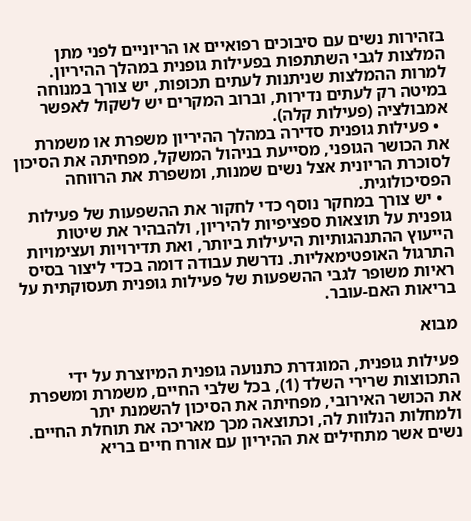בזהירות נשים עם סיבוכים רפואיים או הריוניים לפני מתן המלצות לגבי השתתפות בפעילות גופנית במהלך ההיריון. למרות ההמלצות שניתנות לעתים תכופות, יש צורך במנוחה במיטה רק לעתים נדירות, וברוב המקרים יש לשקול לאפשר אמבולציה (פעילות קלה).
  • פעילות גופנית סדירה במהלך ההיריון משפרת או משמרת את הכושר הגופני, מסייעת בניהול המשקל, מפחיתה את הסיכון לסוכרת הריונית אצל נשים שמנות, ומשפרת את הרווחה הפסיכולוגית.
  • יש צורך במחקר נוסף כדי לחקור את ההשפעות של פעילות גופנית על תוצאות ספציפיות להיריון, ולהבהיר את שיטות הייעוץ ההתנהגותיות היעילות ביותר, ואת תדירויות ועצימויות התרגול האופטימאליות. נדרשת עבודה דומה בכדי ליצור בסיס ראיות משופר לגבי ההשפעות של פעילות גופנית תעסוקתית על בריאות האם-עובר.

מבוא

פעילות גופנית, המוגדרת כתנועה גופנית המיוצרת על ידי התכווצות שרירי השלד (1), בכל שלבי החיים, משמרת ומשפרת את הכושר האירובי, מפחיתה את הסיכון להשמנת יתר ולמחלות הנלוות לה, וכתוצאה מכך מאריכה את תוחלת החיים. נשים אשר מתחילים את ההיריון עם אורח חיים בריא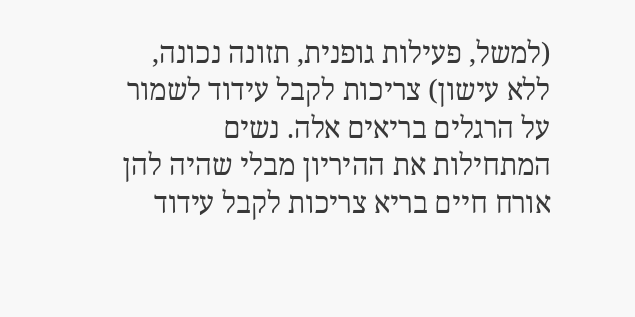(למשל, פעילות גופנית, תזונה נכונה, ללא עישון) צריכות לקבל עידוד לשמור על הרגלים בריאים אלה. נשים המתחילות את ההיריון מבלי שהיה להן אורח חיים בריא צריכות לקבל עידוד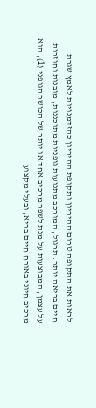לראות את התקופה טרום ההיריון ותקופת ההיריון כהזדמנויות לאמץ שגרת חיים בריאה יותר. תרגול, המורכב מתנועות גופניות מתוכננות, מובנות וחוזרות על עצמן, המבוצעות על מנת לשפר מרכיב אחד או יותר של הכושר הגופני (1), הוא מרכיב חיוני באורח חיים בריא, ובעלי מקצוע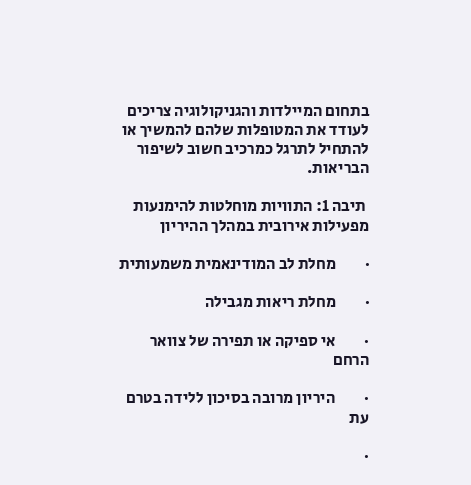בתחום המיילדות והגניקולוגיה צריכים לעודד את המטופלות שלהם להמשיך או להתחיל לתרגל כמרכיב חשוב לשיפור הבריאות.

 תיבה 1: התוויות מוחלטות להימנעות מפעילות אירובית במהלך ההיריון

·         מחלת לב המודינאמית משמעותית

·         מחלת ריאות מגבילה

·         אי ספיקה או תפירה של צוואר הרחם

·         היריון מרובה בסיכון ללידה בטרם עת

·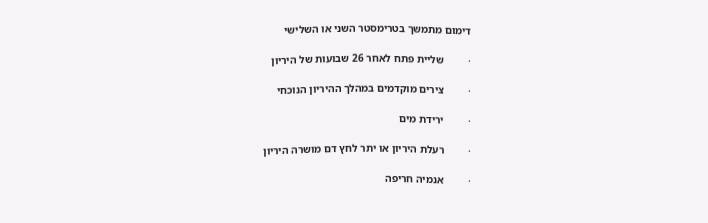דימום מתמשך בטרימסטר השני או השלישי

·         שליית פתח לאחר 26 שבועות של היריון

·         צירים מוקדמים במהלך ההיריון הנוכחי

·         ירידת מים

·         רעלת היריון או יתר לחץ דם מושרה היריון

·         אנמיה חריפה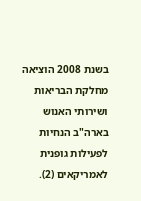בשנת 2008 הוציאה מחלקת הבריאות ושירותי האנוש בארה"ב הנחיות לפעילות גופנית לאמריקאים (2).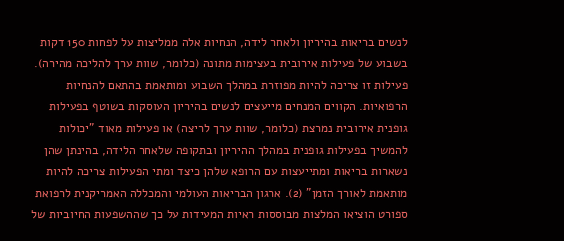לנשים בריאות בהיריון ולאחר לידה, הנחיות אלה ממליצות על לפחות 150 דקות בשבוע של פעילות אירובית בעצימות מתונה (כלומר, שוות ערך להליכה מהירה). פעילות זו צריכה להיות מפוזרת במהלך השבוע ומותאמת בהתאם להנחיות הרפואיות. הקווים המנחים מייעצים לנשים בהיריון העוסקות בשוטף בפעילות גופנית אירובית נמרצת (כלומר, שוות ערך לריצה) או פעילות מאוד "יכולות להמשיך בפעילות גופנית במהלך ההיריון ובתקופה שלאחר הלידה, בהינתן שהן נשארות בריאות ומתייעצות עם הרופא שלהן כיצד ומתי הפעילות צריכה להיות מותאמת לאורך הזמן" (2). ארגון הבריאות העולמי והמכללה האמריקנית לרפואת ספורט הוציאו המלצות מבוססות ראיות המעידות על כך שההשפעות החיוביות של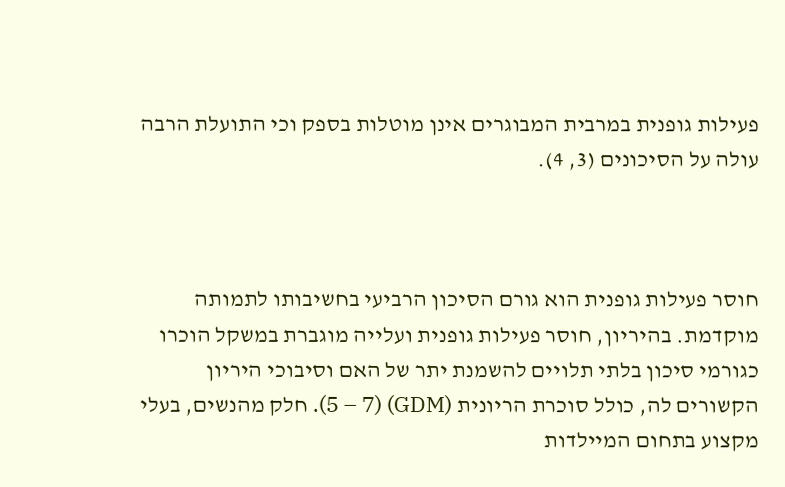פעילות גופנית במרבית המבוגרים אינן מוטלות בספק וכי התועלת הרבה עולה על הסיכונים (3, 4).



חוסר פעילות גופנית הוא גורם הסיכון הרביעי בחשיבותו לתמותה מוקדמת. בהיריון, חוסר פעילות גופנית ועלייה מוגברת במשקל הוכרו כגורמי סיכון בלתי תלויים להשמנת יתר של האם וסיבוכי היריון הקשורים לה, כולל סוכרת הריונית (GDM) (5 – 7). חלק מהנשים, בעלי מקצוע בתחום המיילדות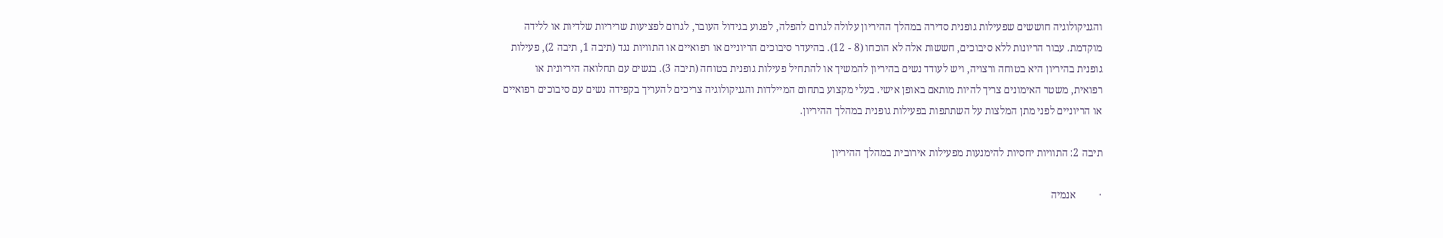והגניקולוגיה חוששים שפעילות גופנית סדירה במהלך ההיריון עלולה לגרום להפלה, לפגוע בגידול העובר, לגרום לפציעות שריריות שלדיות או ללידה מוקדמת. עבור הריונות ללא סיבוכים, חששות אלה לא הוכחו (8 - 12). בהיעדר סיבוכים הריוניים או רפואיים או התוויות נגד (תיבה 1, תיבה 2), פעילות גופנית בהיריון היא בטוחה ורצויה, ויש לעודד נשים בהיריון להמשיך או להתחיל פעילות גופנית בטוחה (תיבה 3). בנשים עם תחלואה היריונית או רפואית, משטר האימונים צריך להיות מותאם באופן אישי. בעלי מקצוע בתחום המיילדות והגניקולוגיה צריכים להעריך בקפידה נשים עם סיבוכים רפואיים או הריוניים לפני מתן המלצות על השתתפות בפעילות גופנית במהלך ההיריון.

תיבה 2: התוויות יחסיות להימנעות מפעילות אירובית במהלך ההיריון

·         אנמיה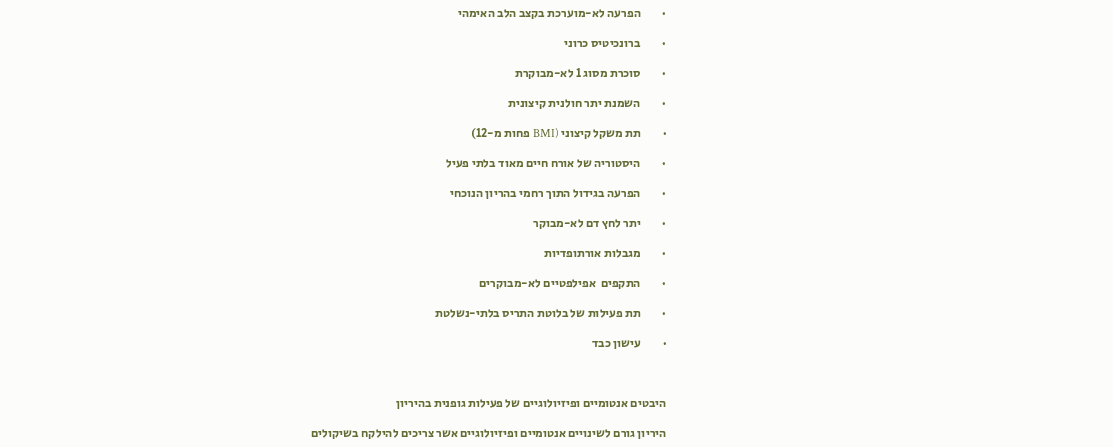·         הפרעה לא-מוערכת בקצב הלב האימהי

·         ברונכיטיס כרוני

·         סוכרת מסוג 1 לא-מבוקרת

·         השמנת יתר חולנית קיצונית

·         תת משקל קיצוני (BMI פחות מ-12)

·         היסטוריה של אורח חיים מאוד בלתי פעיל

·         הפרעה בגידול התוך רחמי בהריון הנוכחי

·         יתר לחץ דם לא-מבוקר

·         מגבלות אורתופדיות

·         התקפים  אפילפטיים לא-מבוקרים

·         תת פעילות של בלוטת התריס בלתי-נשלטת

·         עישון כבד



היבטים אנטומיים ופיזיולוגיים של פעילות גופנית בהיריון

היריון גורם לשינויים אנטומיים ופיזיולוגיים אשר צריכים להילקח בשיקולים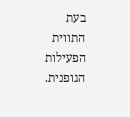בעת התווית הפעילות הגופנית.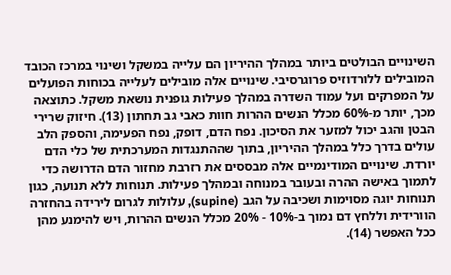השינויים הבולטים ביותר במהלך ההיריון הם עלייה במשקל ושינוי במרכז הכובד המובילים ללורדוזיס פרוגרסיבי. שינויים אלה מובילים לעלייה בכוחות הפועלים על המפרקים ועל עמוד השדרה במהלך פעילות גופנית נושאת משקל. כתוצאה מכך, יותר מ-60% מכלל הנשים ההרות חוות כאבי גב תחתון (13). חיזוק שרירי הבטן והגב יכול למזער את הסיכון. נפח הדם, דופק, נפח הפעימה, והספק הלב עולים בדרך כלל במהלך ההיריון, בתוך שההתנגדות המערכתית של כלי הדם יורדת. שינויים המודינמיים אלה מבססים את רזרבת מחזור הדם הדרושה כדי לתמוך באישה ההרה ובעובר במנוחה ובמהלך פעילות. תנוחות ללא תנועה, כגון תנוחות יוגה מסוימות ושכיבה על הגב (supine), עלולות לגרום לירידה בהחזרה הוורידית וללחץ דם נמוך ב-10% - 20% מכלל הנשים ההרות, ויש להימנע מהן ככל האפשר (14).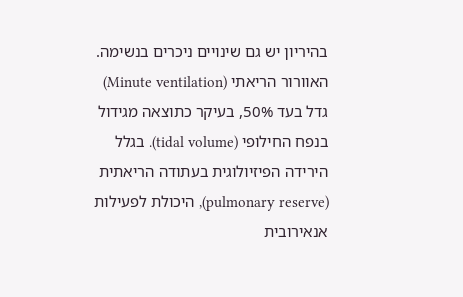בהיריון יש גם שינויים ניכרים בנשימה. האוורור הריאתי (Minute ventilation) גדל בעד 50%, בעיקר כתוצאה מגידול בנפח החילופי (tidal volume). בגלל הירידה הפיזיולוגית בעתודה הריאתית (pulmonary reserve), היכולת לפעילות אנאירובית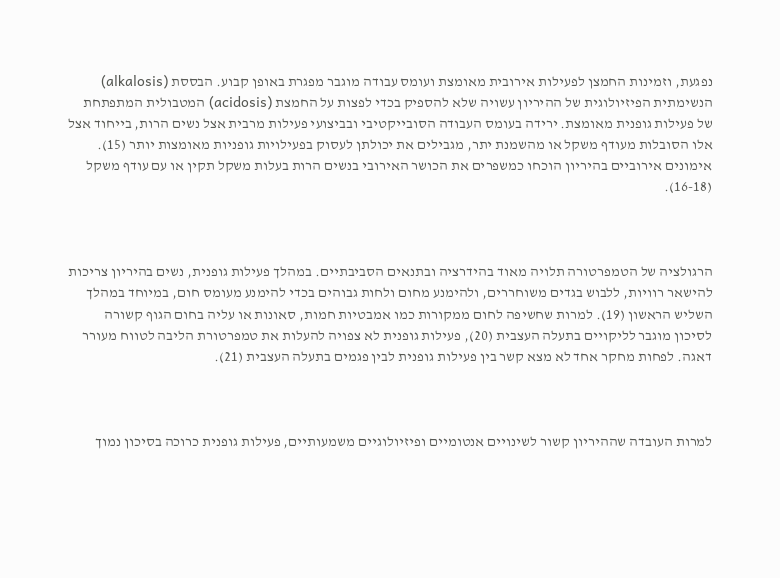נפגעת, וזמינות החמצן לפעילות אירובית מאומצת ועומס עבודה מוגבר מפגרת באופן קבוע. הבססת (alkalosis) הנשימתית הפיזיולוגית של ההיריון עשויה שלא להספיק בכדי לפצות על החמצת (acidosis) המטבולית המתפתחת של פעילות גופנית מאומצת. ירידה בעומס העבודה הסובייקטיבי ובביצועי פעילות מרבית אצל נשים הרות, בייחוד אצל אלו הסובלות מעודף משקל או מהשמנת יתר, מגבילים את יכולתן לעסוק בפעילויות גופניות מאומצות יותר (15). אימונים אירוביים בהיריון הוכחו כמשפרים את הכושר האירובי בנשים הרות בעלות משקל תקין או עם עודף משקל (16-18).



הרגולציה של הטמפרטורה תלויה מאוד בהידרציה ובתנאים הסביבתיים. במהלך פעילות גופנית, נשים בהיריון צריכות להישאר רוויות, ללבוש בגדים משוחררים, ולהימנע מחום ולחות גבוהים בכדי להימנע מעומס חום, במיוחד במהלך השליש הראשון (19). למרות שחשיפה לחום ממקורות כמו אמבטיות חמות, סאונות או עליה בחום הגוף קשורה לסיכון מוגבר לליקויים בתעלה העצבית (20), פעילות גופנית לא צפויה להעלות את טמפרטורת הליבה לטווח מעורר דאגה. לפחות מחקר אחד לא מצא קשר בין פעילות גופנית לבין פגמים בתעלה העצבית (21).



למרות העובדה שההיריון קשור לשינויים אנטומיים ופיזיולוגיים משמעותיים, פעילות גופנית כרוכה בסיכון נמוך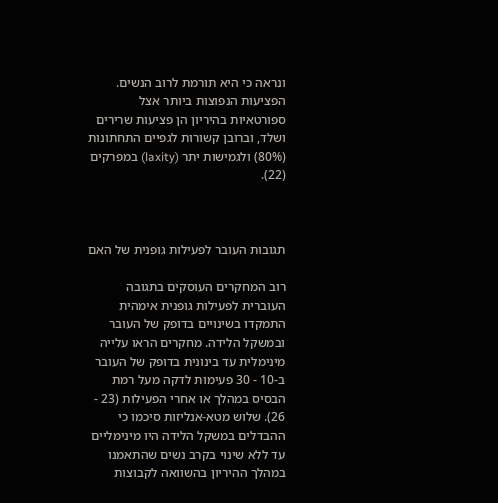ונראה כי היא תורמת לרוב הנשים. הפציעות הנפוצות ביותר אצל ספורטאיות בהיריון הן פציעות שרירים ושלד, וברובן קשורות לגפיים התחתונות (80%) ולגמישות יתר (laxity) במפרקים (22).



תגובות העובר לפעילות גופנית של האם

רוב המחקרים העוסקים בתגובה העוברית לפעילות גופנית אימהית התמקדו בשינויים בדופק של העובר ובמשקל הלידה. מחקרים הראו עלייה מינימלית עד בינונית בדופק של העובר ב-10 - 30 פעימות לדקה מעל רמת הבסיס במהלך או אחרי הפעילות (23 - 26). שלוש מטא-אנליזות סיכמו כי ההבדלים במשקל הלידה היו מינימליים עד ללא שינוי בקרב נשים שהתאמנו במהלך ההיריון בהשוואה לקבוצות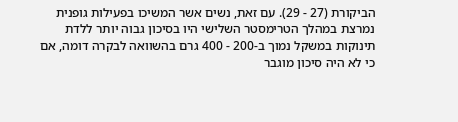הביקורת (27 - 29). עם זאת, נשים אשר המשיכו בפעילות גופנית נמרצת במהלך הטרימסטר השלישי היו בסיכון גבוה יותר ללדת תינוקות במשקל נמוך ב-200 - 400 גרם בהשוואה לבקרה דומה, אם כי לא היה סיכון מוגבר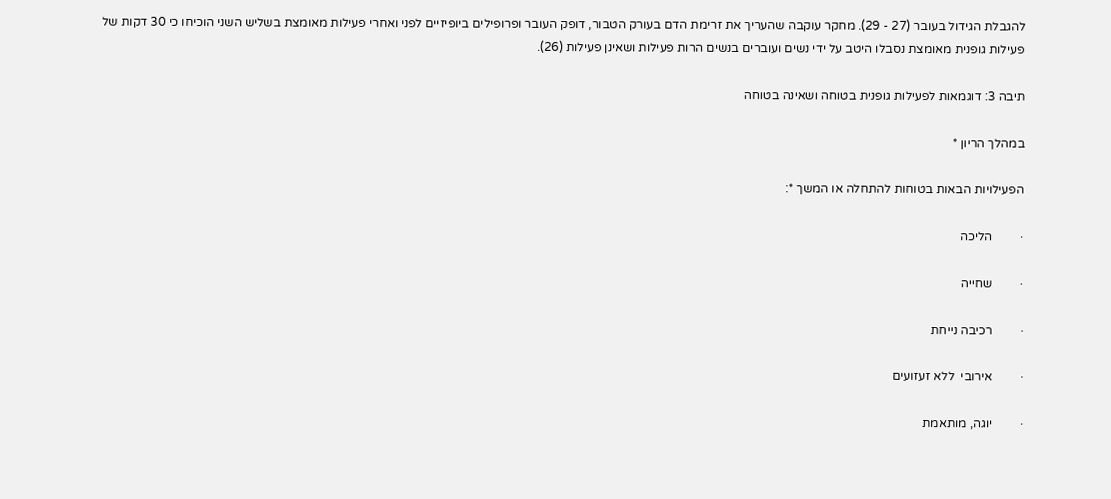להגבלת הגידול בעובר (27 - 29). מחקר עוקבה שהעריך את זרימת הדם בעורק הטבור, דופק העובר ופרופילים ביופיזיים לפני ואחרי פעילות מאומצת בשליש השני הוכיחו כי 30 דקות של פעילות גופנית מאומצת נסבלו היטב על ידי נשים ועוברים בנשים הרות פעילות ושאינן פעילות (26).

תיבה 3: דוגמאות לפעילות גופנית בטוחה ושאינה בטוחה

במהלך הריון *

הפעילויות הבאות בטוחות להתחלה או המשך *:

·         הליכה

·         שחייה

·         רכיבה נייחת

·         אירובי  ללא זעזועים

·         יוגה, מותאמת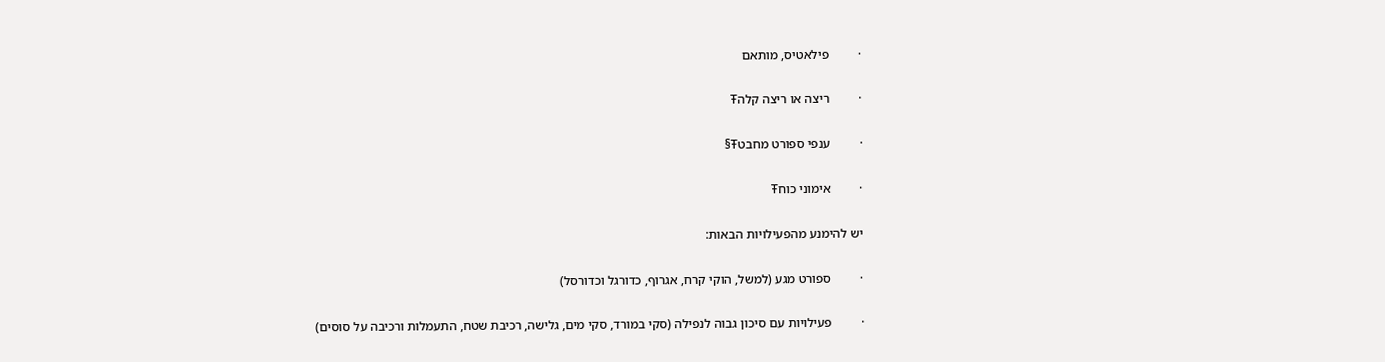·         פילאטיס, מותאם

·         ריצה או ריצה קלהŦ

·         ענפי ספורט מחבטŦ§

·         אימוני כוחŦ

יש להימנע מהפעילויות הבאות:

·         ספורט מגע (למשל, הוקי קרח, אגרוף, כדורגל וכדורסל)

·         פעילויות עם סיכון גבוה לנפילה (סקי במורד, סקי מים, גלישה, רכיבת שטח, התעמלות ורכיבה על סוסים)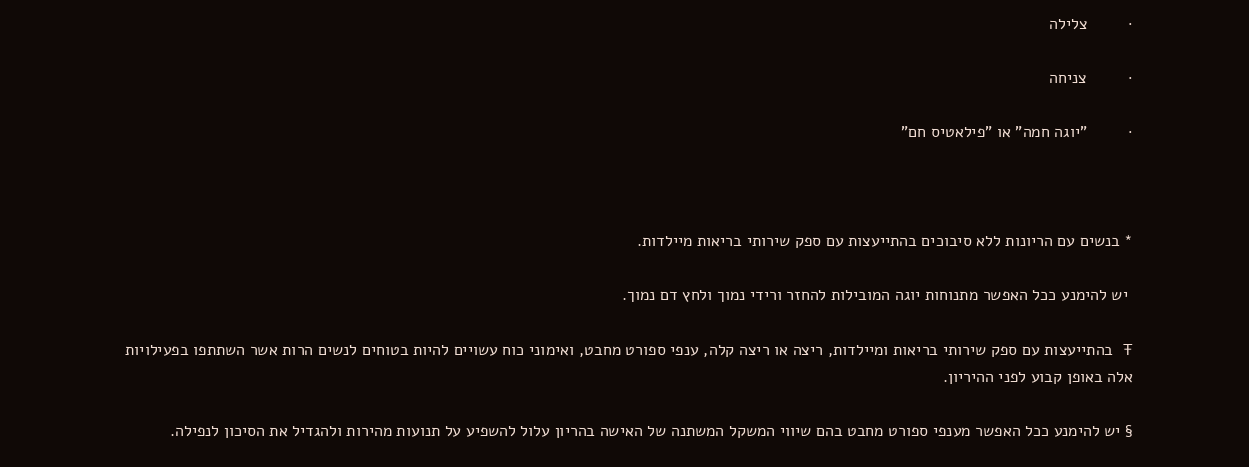·         צלילה

·         צניחה

·         "יוגה חמה" או "פילאטיס חם"



* בנשים עם הריונות ללא סיבוכים בהתייעצות עם ספק שירותי בריאות מיילדות.

 יש להימנע ככל האפשר מתנוחות יוגה המובילות להחזר ורידי נמוך ולחץ דם נמוך.

Ŧ בהתייעצות עם ספק שירותי בריאות ומיילדות, ריצה או ריצה קלה, ענפי ספורט מחבט, ואימוני כוח עשויים להיות בטוחים לנשים הרות אשר השתתפו בפעילויות אלה באופן קבוע לפני ההיריון.

§ יש להימנע ככל האפשר מענפי ספורט מחבט בהם שיווי המשקל המשתנה של האישה בהריון עלול להשפיע על תנועות מהירות ולהגדיל את הסיכון לנפילה.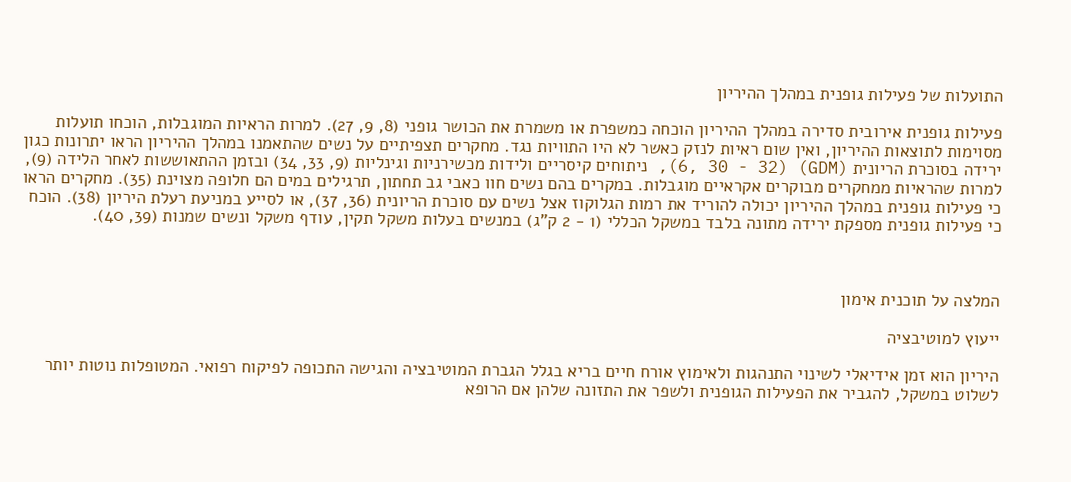התועלות של פעילות גופנית במהלך ההיריון

פעילות גופנית אירובית סדירה במהלך ההיריון הוכחה כמשפרת או משמרת את הכושר גופני (8, 9, 27). למרות הראיות המוגבלות, הוכחו תועלות מסוימות לתוצאות ההיריון, ואין שום ראיות לנזק כאשר לא היו התוויות נגד. מחקרים תצפיתיים על נשים שהתאמנו במהלך ההיריון הראו יתרונות כגון ירידה בסוכרת הריונית (GDM) (6, 30 - 32), ניתוחים קיסריים ולידות מכשירניות וגינליות (9, 33, 34) ובזמן ההתאוששות לאחר הלידה (9), למרות שהראיות ממחקרים מבוקרים אקראיים מוגבלות. במקרים בהם נשים חוו כאבי גב תחתון, תרגילים במים הם חלופה מצוינת (35). מחקרים הראו כי פעילות גופנית במהלך ההיריון יכולה להוריד את רמות הגלוקוז אצל נשים עם סוכרת הריונית (36, 37), או לסייע במניעת רעלת היריון (38). הוכח כי פעילות גופנית מספקת ירידה מתונה בלבד במשקל הכללי (1 - 2 ק"ג) במנשים בעלות משקל תקין, עודף משקל ונשים שמנות (39, 40).



המלצה על תוכנית אימון

ייעוץ למוטיבציה

היריון הוא זמן אידיאלי לשינוי התנהגות ולאימוץ אורח חיים בריא בגלל הגברת המוטיבציה והגישה התכופה לפיקוח רפואי. המטופלות נוטות יותר לשלוט במשקל, להגביר את הפעילות הגופנית ולשפר את התזונה שלהן אם הרופא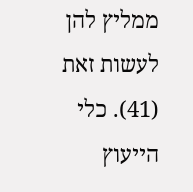ממליץ להן לעשות זאת (41). כלי הייעוץ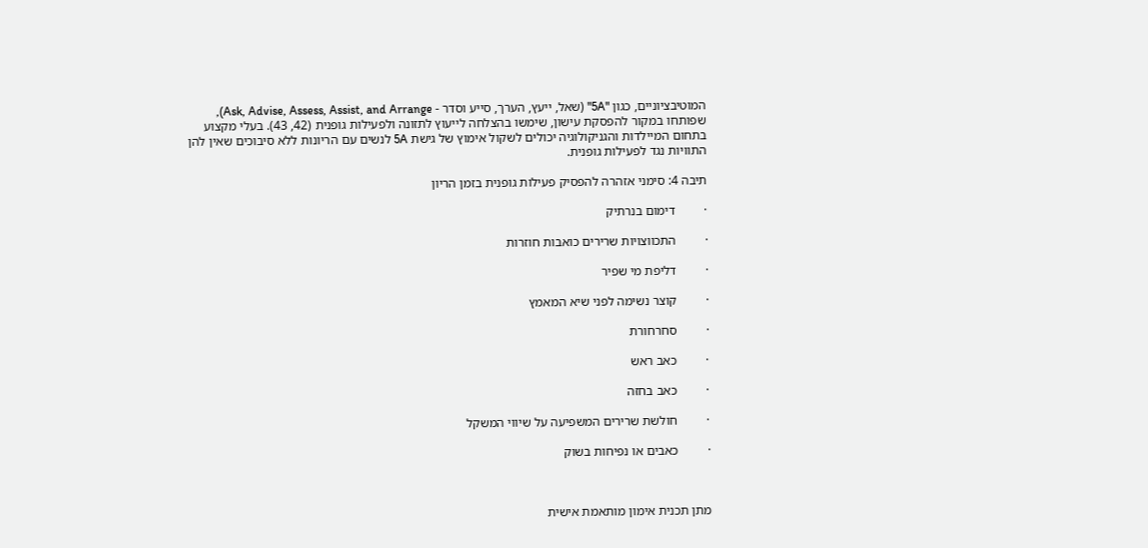המוטיבציוניים, כגון "5A" (שאל, ייעץ, הערך, סייע וסדר - Ask, Advise, Assess, Assist, and Arrange), שפותחו במקור להפסקת עישון, שימשו בהצלחה לייעוץ לתזונה ולפעילות גופנית (42, 43). בעלי מקצוע בתחום המיילדות והגניקולוגיה יכולים לשקול אימוץ של גישת 5A לנשים עם הריונות ללא סיבוכים שאין להן התוויות נגד לפעילות גופנית.

תיבה 4: סימני אזהרה להפסיק פעילות גופנית בזמן הריון

·         דימום בנרתיק

·         התכווצויות שרירים כואבות חוזרות

·         דליפת מי שפיר

·         קוצר נשימה לפני שיא המאמץ

·         סחרחורת

·         כאב ראש

·         כאב בחזה

·         חולשת שרירים המשפיעה על שיווי המשקל

·         כאבים או נפיחות בשוק



מתן תכנית אימון מותאמת אישית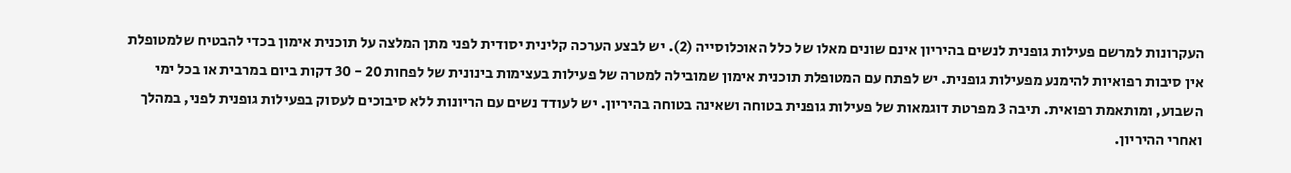העקרונות למרשם פעילות גופנית לנשים בהיריון אינם שונים מאלו של כלל האוכלוסייה (2). יש לבצע הערכה קלינית יסודית לפני מתן המלצה על תוכנית אימון בכדי להבטיח שלמטופלת אין סיבות רפואיות להימנע מפעילות גופנית. יש לפתח עם המטופלת תוכנית אימון שמובילה למטרה של פעילות בעצימות בינונית של לפחות 20 - 30 דקות ביום במרבית או בכל ימי השבוע, ומותאמת רפואית. תיבה 3 מפרטת דוגמאות של פעילות גופנית בטוחה ושאינה בטוחה בהיריון. יש לעודד נשים עם הריונות ללא סיבוכים לעסוק בפעילות גופנית לפני, במהלך ואחרי ההיריון.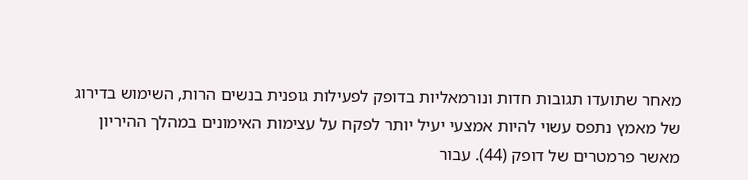מאחר שתועדו תגובות חדות ונורמאליות בדופק לפעילות גופנית בנשים הרות, השימוש בדירוג של מאמץ נתפס עשוי להיות אמצעי יעיל יותר לפקח על עצימות האימונים במהלך ההיריון מאשר פרמטרים של דופק (44). עבור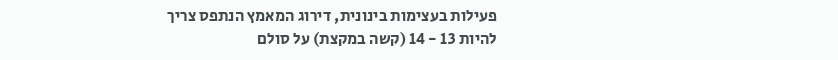פעילות בעצימות בינונית, דירוג המאמץ הנתפס צריך להיות 13 - 14 (קשה במקצת) על סולם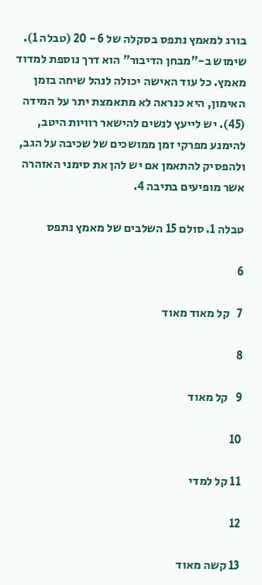בורג למאמץ נתפס בסקלה של 6 - 20 (טבלה 1). שימוש ב-"מבחן הדיבור" הוא דרך נוספת למדוד מאמץ. כל עוד האישה יכולה לנהל שיחה בזמן האימון, היא כנראה לא מתאמצת יתר על המידה (45). יש לייעץ לנשים להישאר רוויות היטב, להימנע מפרקי זמן ממושכים של שכיבה על הגב, ולהפסיק להתאמן אם יש להן את סימני האזהרה אשר מופיעים בתיבה 4.

טבלה 1. סולם 15 השלבים של מאמץ נתפס

6

7   קל מאוד מאוד

8

9   קל מאוד

10

11 קל למדי

12

13 קשה מאוד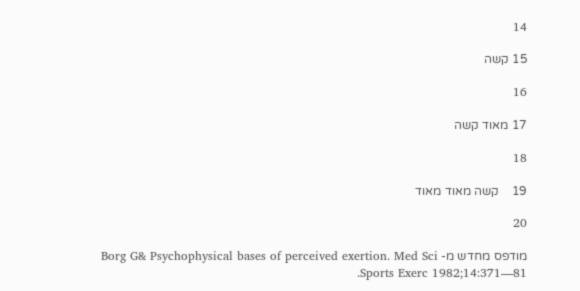14

15 קשה

16

17 מאוד קשה

18

19    קשה מאוד מאוד

20

מודפס מחדש מ- Borg G& Psychophysical bases of perceived exertion. Med Sci Sports Exerc 1982;14:371—81.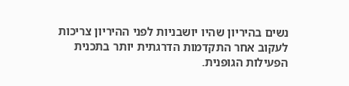נשים בהיריון שהיו יושבניות לפני ההיריון צריכות לעקוב אחר התקדמות הדרגתית יותר בתכנית הפעילות הגופנית.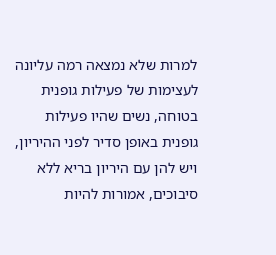למרות שלא נמצאה רמה עליונה לעצימות של פעילות גופנית בטוחה, נשים שהיו פעילות גופנית באופן סדיר לפני ההיריון, ויש להן עם היריון בריא ללא סיבוכים, אמורות להיות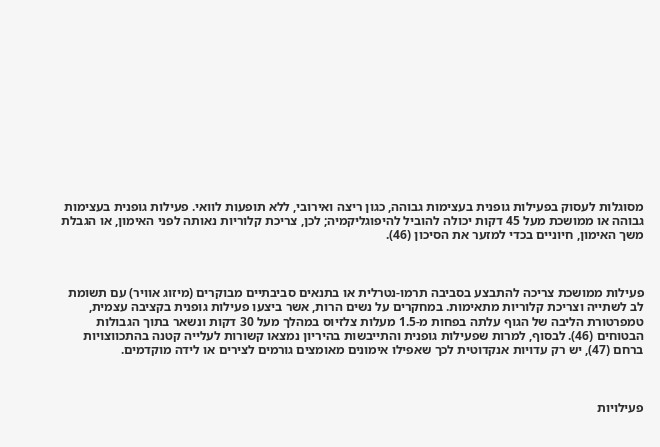מסוגלות לעסוק בפעילות גופנית בעצימות גבוהה, כגון ריצה ואירובי, ללא תופעות לוואי. פעילות גופנית בעצימות גבוהה או ממושכת מעל 45 דקות יכולה להוביל להיפוגליקמיה; לכן, צריכת קלוריות נאותה לפני האימון, או הגבלת משך האימון, חיוניים בכדי למזער את הסיכון (46).



פעילות ממושכת צריכה להתבצע בסביבה תרמו-נטרלית או בתנאים סביבתיים מבוקרים (מיזוג אוויר) עם תשומת לב לשתייה וצריכת קלוריות מתאימות. במחקרים על נשים הרות, אשר ביצעו פעילות גופנית בקציבה עצמית, טמפרטורת הליבה של הגוף עלתה בפחות מ-1.5 מעלות צלזיוס במהלך מעל 30 דקות ונשאר בתוך הגבולות הבטוחים (46). לבסוף, למרות שפעילות גופנית והתייבשות בהיריון נמצאו קשורות לעלייה קטנה בהתכווצויות ברחם (47), יש רק עדויות אנקדוטית לכך שאפילו אימונים מאומצים גורמים לצירים או לידה מוקדמים.



פעילויות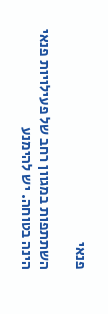פנאי

השתתפות במגוון רחב של פעילויות פנאי הינה בטוחה. יש להימנע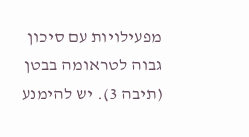מפעילויות עם סיכון גבוה לטראומה בבטן (תיבה 3). יש להימנע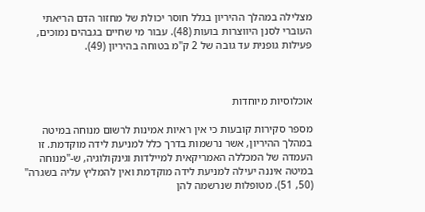מצלילה במהלך ההיריון בגלל חוסר יכולת של מחזור הדם הריאתי העוברי לסנן היווצרות בועות (48). עבור מי שחיים בגבהים נמוכים, פעילות גופנית עד גובה של 2 ק"מ בטוחה בהיריון (49).



אוכלוסיות מיוחדות

מספר סקירות קובעות כי אין ראיות אמינות לרשום מנוחה במיטה במהלך ההיריון, אשר נרשמות בדרך כלל למניעת לידה מוקדמת. זו העמדה של המכללה האמריקאית למיילדות וגינקולוגיה, ש-"מנוחה במיטה איננה יעילה למניעת לידה מוקדמת ואין להמליץ עליה בשגרה" (50, 51). מטופלות שנרשמה להן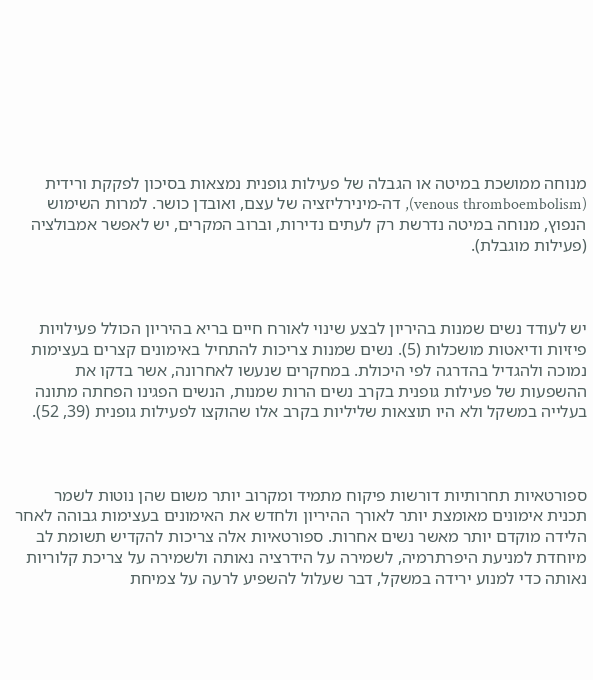מנוחה ממושכת במיטה או הגבלה של פעילות גופנית נמצאות בסיכון לפקקת ורידית (venous thromboembolism), דה-מינירליזציה של עצם, ואובדן כושר. למרות השימוש הנפוץ, מנוחה במיטה נדרשת רק לעתים נדירות, וברוב המקרים, יש לאפשר אמבולציה (פעילות מוגבלת).



יש לעודד נשים שמנות בהיריון לבצע שינוי לאורח חיים בריא בהיריון הכולל פעילויות פיזיות ודיאטות מושכלות (5). נשים שמנות צריכות להתחיל באימונים קצרים בעצימות נמוכה ולהגדיל בהדרגה לפי היכולת. במחקרים שנעשו לאחרונה, אשר בדקו את ההשפעות של פעילות גופנית בקרב נשים הרות שמנות, הנשים הפגינו הפחתה מתונה בעלייה במשקל ולא היו תוצאות שליליות בקרב אלו שהוקצו לפעילות גופנית (39, 52).



ספורטאיות תחרותיות דורשות פיקוח מתמיד ומקרוב יותר משום שהן נוטות לשמר תכנית אימונים מאומצת יותר לאורך ההיריון ולחדש את האימונים בעצימות גבוהה לאחר הלידה מוקדם יותר מאשר נשים אחרות. ספורטאיות אלה צריכות להקדיש תשומת לב מיוחדת למניעת היפרתרמיה, לשמירה על הידרציה נאותה ולשמירה על צריכת קלוריות נאותה כדי למנוע ירידה במשקל, דבר שעלול להשפיע לרעה על צמיחת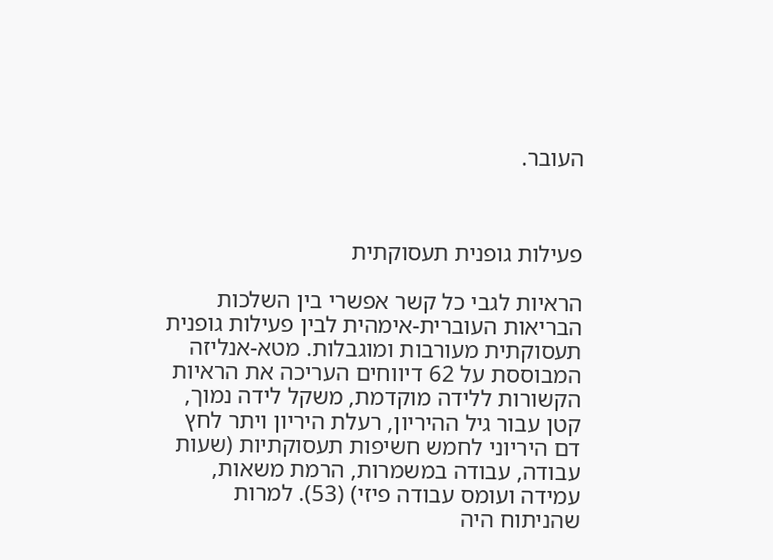העובר.



פעילות גופנית תעסוקתית

הראיות לגבי כל קשר אפשרי בין השלכות הבריאות העוברית-אימהית לבין פעילות גופנית תעסוקתית מעורבות ומוגבלות. מטא-אנליזה המבוססת על 62 דיווחים העריכה את הראיות הקשורות ללידה מוקדמת, משקל לידה נמוך, קטן עבור גיל ההיריון, רעלת היריון ויתר לחץ דם היריוני לחמש חשיפות תעסוקתיות (שעות עבודה, עבודה במשמרות, הרמת משאות, עמידה ועומס עבודה פיזי) (53). למרות שהניתוח היה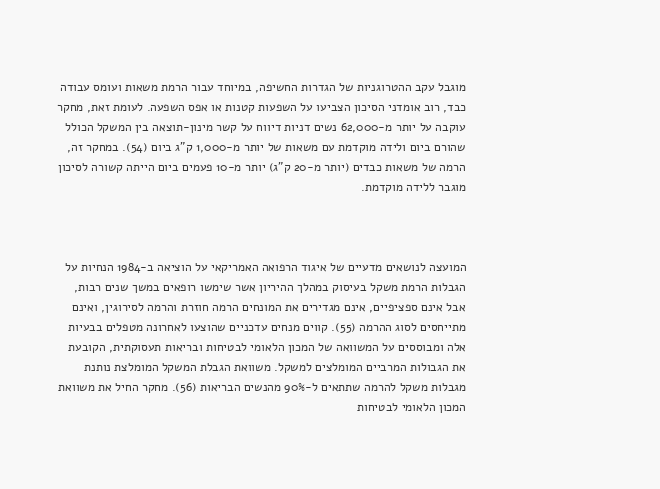מוגבל עקב ההטרוגניות של הגדרות החשיפה, במיוחד עבור הרמת משאות ועומס עבודה כבד, רוב אומדני הסיכון הצביעו על השפעות קטנות או אפס השפעה. לעומת זאת, מחקר עוקבה על יותר מ-62,000 נשים דניות דיווח על קשר מינון-תוצאה בין המשקל הכולל שהורם ביום ולידה מוקדמת עם משאות של יותר מ-1,000 ק"ג ביום (54). במחקר זה, הרמה של משאות כבדים (יותר מ-20 ק"ג) יותר מ-10 פעמים ביום הייתה קשורה לסיכון מוגבר ללידה מוקדמת.



המועצה לנושאים מדעיים של איגוד הרפואה האמריקאי על הוציאה ב-1984 הנחיות על הגבלות הרמת משקל בעיסוק במהלך ההיריון אשר שימשו רופאים במשך שנים רבות, אבל אינם ספציפיים, אינם מגדירים את המונחים הרמה חוזרת והרמה לסירוגין, ואינם מתייחסים לסוג ההרמה (55). קווים מנחים עדכניים שהוצעו לאחרונה מטפלים בבעיות אלה ומבוססים על המשוואה של המכון הלאומי לבטיחות ובריאות תעסוקתית, הקובעת את הגבולות המרביים המומלצים למשקל. משוואת הגבלת המשקל המומלצת נותנת מגבלות משקל להרמה שתתאים ל-90% מהנשים הבריאות (56). מחקר החיל את משוואת המכון הלאומי לבטיחות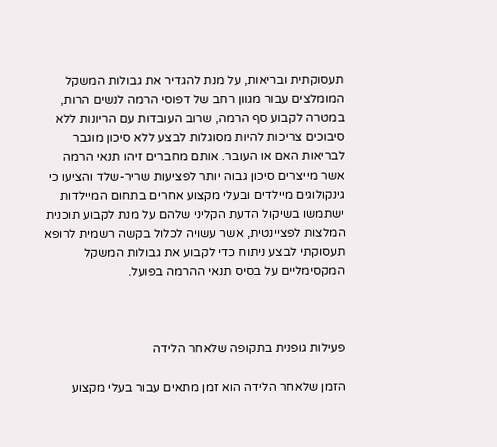תעסוקתית ובריאות, על מנת להגדיר את גבולות המשקל המומלצים עבור מגוון רחב של דפוסי הרמה לנשים הרות, במטרה לקבוע סף הרמה, שרוב העובדות עם הריונות ללא סיבוכים צריכות להיות מסוגלות לבצע ללא סיכון מוגבר לבריאות האם או העובר. אותם מחברים זיהו תנאי הרמה אשר מייצרים סיכון גבוה יותר לפציעות שריר-שלד והציעו כי גינקולוגים מיילדים ובעלי מקצוע אחרים בתחום המיילדות ישתמשו בשיקול הדעת הקליני שלהם על מנת לקבוע תוכנית המלצות לפציינטית, אשר עשויה לכלול בקשה רשמית לרופא תעסוקתי לבצע ניתוח כדי לקבוע את גבולות המשקל המקסימליים על בסיס תנאי ההרמה בפועל.



פעילות גופנית בתקופה שלאחר הלידה

הזמן שלאחר הלידה הוא זמן מתאים עבור בעלי מקצוע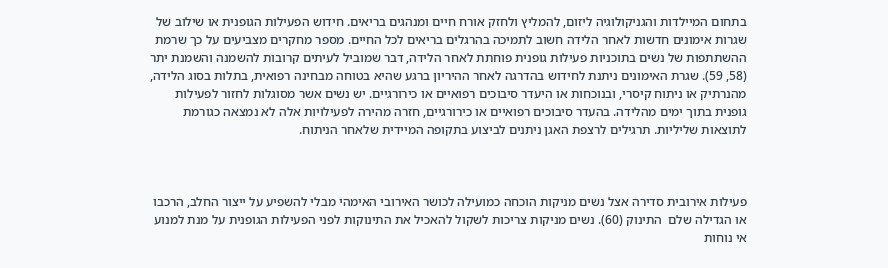בתחום המיילדות והגניקולוגיה ליזום, להמליץ ולחזק אורח חיים ומנהגים בריאים. חידוש הפעילות הגופנית או שילוב של שגרות אימונים חדשות לאחר הלידה חשוב לתמיכה בהרגלים בריאים לכל החיים. מספר מחקרים מצביעים על כך שרמת ההשתתפות של נשים בתוכניות פעילות גופנית פוחתת לאחר הלידה, דבר שמוביל לעיתים קרובות להשמנה והשמנת יתר (58, 59). שגרת האימונים ניתנת לחידוש בהדרגה לאחר ההיריון ברגע שהיא בטוחה מבחינה רפואית, בתלות בסוג הלידה, מהנרתיק או ניתוח קיסרי, ובנוכחות או היעדר סיבוכים רפואיים או כירורגיים. יש נשים אשר מסוגלות לחזור לפעילות גופנית בתוך ימים מהלידה. בהעדר סיבוכים רפואיים או כירורגיים, חזרה מהירה לפעילויות אלה לא נמצאה כגורמת לתוצאות שליליות. תרגילים לרצפת האגן ניתנים לביצוע בתקופה המיידית שלאחר הניתוח.



פעילות אירובית סדירה אצל נשים מניקות הוכחה כמועילה לכושר האירובי האימהי מבלי להשפיע על ייצור החלב, הרכבו או הגדילה שלם  התינוק (60). נשים מניקות צריכות לשקול להאכיל את התינוקות לפני הפעילות הגופנית על מנת למנוע אי נוחות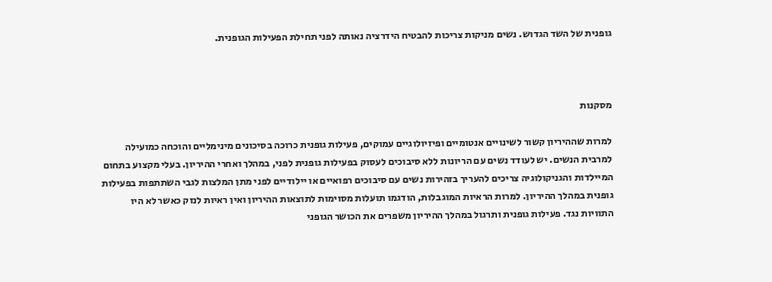גופנית של השד הגדוש. נשים מניקות צריכות להבטיח הידרציה נאותה לפני תחילת הפעילות הגופנית.



מסקנות

למרות שההיריון קשור לשינויים אנטומיים ופיזיולוגיים עמוקים, פעילות גופנית כרוכה בסיכונים מינימליים והוכחה כמועילה למרבית הנשים. יש לעודד נשים עם הריונות ללא סיבוכים לעסוק בפעילות גופנית לפני, במהלך ואחרי ההיריון. בעלי מקצוע בתחום המיילדות והגניקולוגיה צריכים להעריך בזהירות נשים עם סיבוכים רפואיים או יילודיים לפני מתן המלצות לגבי השתתפות בפעילות גופנית במהלך ההיריון. למרות הראיות המוגבלות, הודגמו תועלות מסוימות לתוצאות ההיריון ואין ראיות לנזק כאשר לא היו התוויות נגד. פעילות גופנית ותרגול במהלך ההיריון משפרים את הכושר הגופני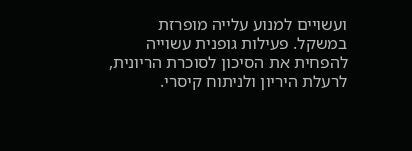ועשויים למנוע עלייה מופרזת במשקל. פעילות גופנית עשוייה להפחית את הסיכון לסוכרת הריונית, לרעלת היריון ולניתוח קיסרי.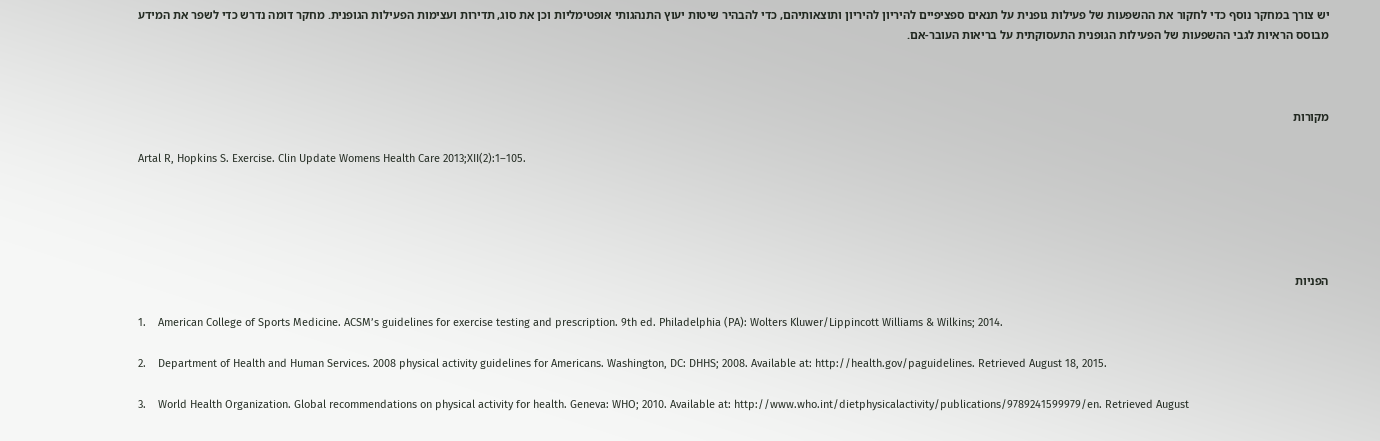יש צורך במחקר נוסף כדי לחקור את ההשפעות של פעילות גופנית על תנאים ספציפיים להיריון להיריון ותוצאותיהם, כדי להבהיר שיטות יעוץ התנהגותי אופטימליות וכן את סוג, תדירות ועצימות הפעילות הגופנית. מחקר דומה נדרש כדי לשפר את המידע מבוסס הראיות לגבי ההשפעות של הפעילות הגופנית התעסוקתית על בריאות העובר-אם.



מקורות

Artal R, Hopkins S. Exercise. Clin Update Womens Health Care 2013;XII(2):1–105.





הפניות

1.    American College of Sports Medicine. ACSM’s guidelines for exercise testing and prescription. 9th ed. Philadelphia (PA): Wolters Kluwer/Lippincott Williams & Wilkins; 2014.

2.    Department of Health and Human Services. 2008 physical activity guidelines for Americans. Washington, DC: DHHS; 2008. Available at: http://health.gov/paguidelines. Retrieved August 18, 2015.

3.    World Health Organization. Global recommendations on physical activity for health. Geneva: WHO; 2010. Available at: http://www.who.int/dietphysicalactivity/publications/9789241599979/en. Retrieved August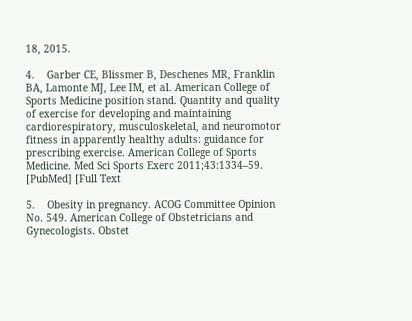18, 2015.

4.    Garber CE, Blissmer B, Deschenes MR, Franklin BA, Lamonte MJ, Lee IM, et al. American College of Sports Medicine position stand. Quantity and quality of exercise for developing and maintaining cardiorespiratory, musculoskeletal, and neuromotor fitness in apparently healthy adults: guidance for prescribing exercise. American College of Sports Medicine. Med Sci Sports Exerc 2011;43:1334–59. [PubMed] [Full Text

5.    Obesity in pregnancy. ACOG Committee Opinion No. 549. American College of Obstetricians and Gynecologists. Obstet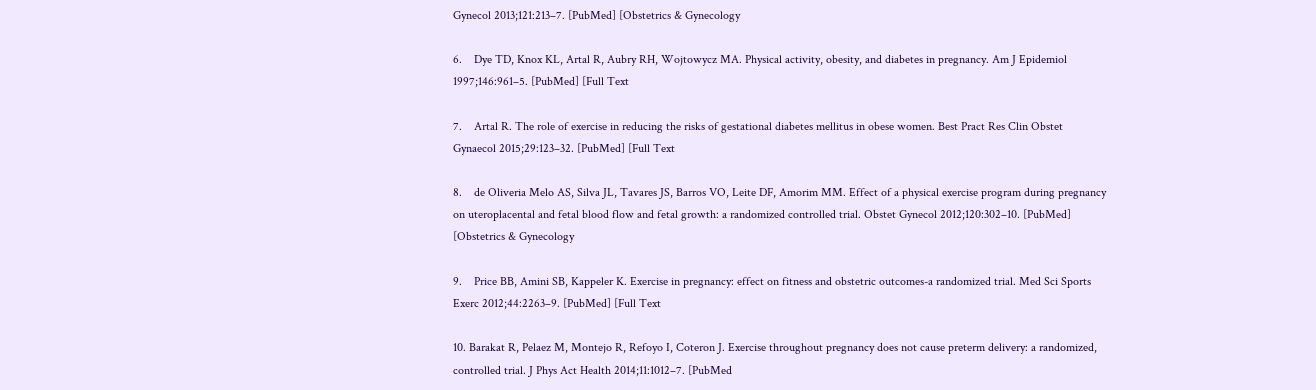Gynecol 2013;121:213–7. [PubMed] [Obstetrics & Gynecology

6.    Dye TD, Knox KL, Artal R, Aubry RH, Wojtowycz MA. Physical activity, obesity, and diabetes in pregnancy. Am J Epidemiol 1997;146:961–5. [PubMed] [Full Text

7.    Artal R. The role of exercise in reducing the risks of gestational diabetes mellitus in obese women. Best Pract Res Clin Obstet Gynaecol 2015;29:123–32. [PubMed] [Full Text

8.    de Oliveria Melo AS, Silva JL, Tavares JS, Barros VO, Leite DF, Amorim MM. Effect of a physical exercise program during pregnancy on uteroplacental and fetal blood flow and fetal growth: a randomized controlled trial. Obstet Gynecol 2012;120:302–10. [PubMed] [Obstetrics & Gynecology

9.    Price BB, Amini SB, Kappeler K. Exercise in pregnancy: effect on fitness and obstetric outcomes-a randomized trial. Med Sci Sports Exerc 2012;44:2263–9. [PubMed] [Full Text

10. Barakat R, Pelaez M, Montejo R, Refoyo I, Coteron J. Exercise throughout pregnancy does not cause preterm delivery: a randomized, controlled trial. J Phys Act Health 2014;11:1012–7. [PubMed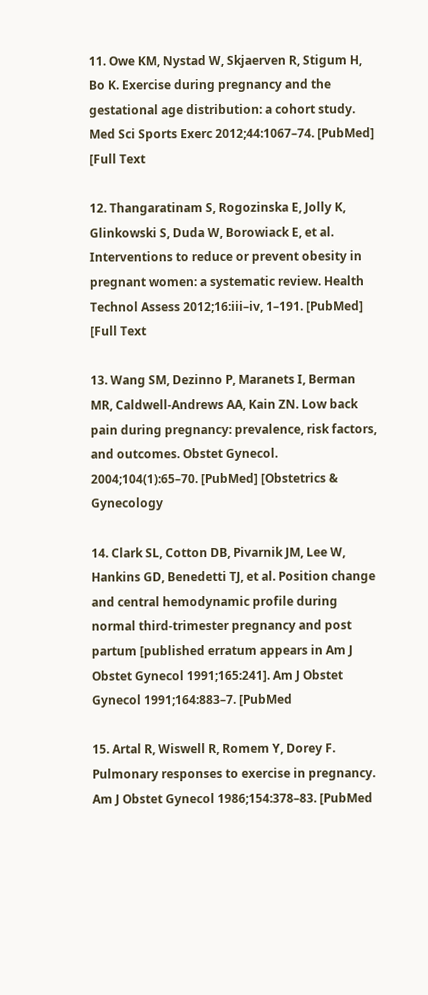11. Owe KM, Nystad W, Skjaerven R, Stigum H, Bo K. Exercise during pregnancy and the gestational age distribution: a cohort study. Med Sci Sports Exerc 2012;44:1067–74. [PubMed] [Full Text

12. Thangaratinam S, Rogozinska E, Jolly K, Glinkowski S, Duda W, Borowiack E, et al. Interventions to reduce or prevent obesity in pregnant women: a systematic review. Health Technol Assess 2012;16:iii–iv, 1–191. [PubMed] [Full Text

13. Wang SM, Dezinno P, Maranets I, Berman MR, Caldwell-Andrews AA, Kain ZN. Low back pain during pregnancy: prevalence, risk factors, and outcomes. Obstet Gynecol. 2004;104(1):65–70. [PubMed] [Obstetrics & Gynecology

14. Clark SL, Cotton DB, Pivarnik JM, Lee W, Hankins GD, Benedetti TJ, et al. Position change and central hemodynamic profile during normal third-trimester pregnancy and post partum [published erratum appears in Am J Obstet Gynecol 1991;165:241]. Am J Obstet Gynecol 1991;164:883–7. [PubMed

15. Artal R, Wiswell R, Romem Y, Dorey F. Pulmonary responses to exercise in pregnancy. Am J Obstet Gynecol 1986;154:378–83. [PubMed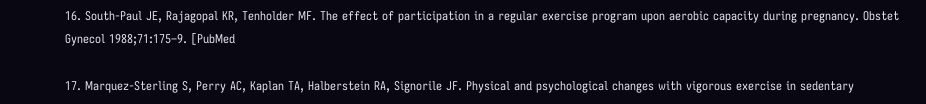16. South-Paul JE, Rajagopal KR, Tenholder MF. The effect of participation in a regular exercise program upon aerobic capacity during pregnancy. Obstet Gynecol 1988;71:175–9. [PubMed

17. Marquez-Sterling S, Perry AC, Kaplan TA, Halberstein RA, Signorile JF. Physical and psychological changes with vigorous exercise in sedentary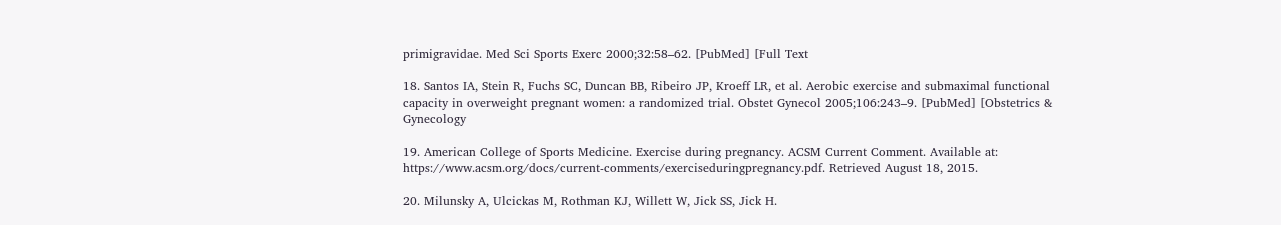primigravidae. Med Sci Sports Exerc 2000;32:58–62. [PubMed] [Full Text

18. Santos IA, Stein R, Fuchs SC, Duncan BB, Ribeiro JP, Kroeff LR, et al. Aerobic exercise and submaximal functional capacity in overweight pregnant women: a randomized trial. Obstet Gynecol 2005;106:243–9. [PubMed] [Obstetrics & Gynecology

19. American College of Sports Medicine. Exercise during pregnancy. ACSM Current Comment. Available at: https://www.acsm.org/docs/current-comments/exerciseduringpregnancy.pdf. Retrieved August 18, 2015.

20. Milunsky A, Ulcickas M, Rothman KJ, Willett W, Jick SS, Jick H.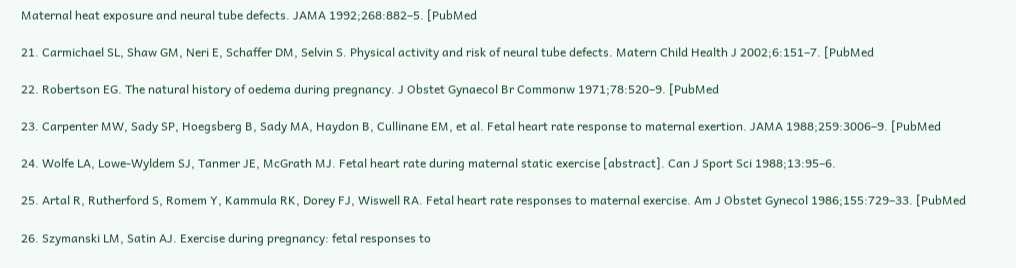Maternal heat exposure and neural tube defects. JAMA 1992;268:882–5. [PubMed

21. Carmichael SL, Shaw GM, Neri E, Schaffer DM, Selvin S. Physical activity and risk of neural tube defects. Matern Child Health J 2002;6:151–7. [PubMed

22. Robertson EG. The natural history of oedema during pregnancy. J Obstet Gynaecol Br Commonw 1971;78:520–9. [PubMed

23. Carpenter MW, Sady SP, Hoegsberg B, Sady MA, Haydon B, Cullinane EM, et al. Fetal heart rate response to maternal exertion. JAMA 1988;259:3006–9. [PubMed

24. Wolfe LA, Lowe-Wyldem SJ, Tanmer JE, McGrath MJ. Fetal heart rate during maternal static exercise [abstract]. Can J Sport Sci 1988;13:95–6.

25. Artal R, Rutherford S, Romem Y, Kammula RK, Dorey FJ, Wiswell RA. Fetal heart rate responses to maternal exercise. Am J Obstet Gynecol 1986;155:729–33. [PubMed

26. Szymanski LM, Satin AJ. Exercise during pregnancy: fetal responses to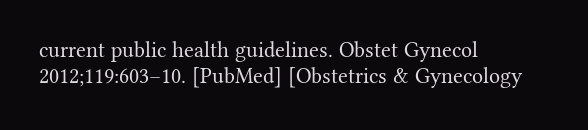current public health guidelines. Obstet Gynecol 2012;119:603–10. [PubMed] [Obstetrics & Gynecology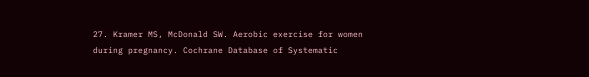27. Kramer MS, McDonald SW. Aerobic exercise for women during pregnancy. Cochrane Database of Systematic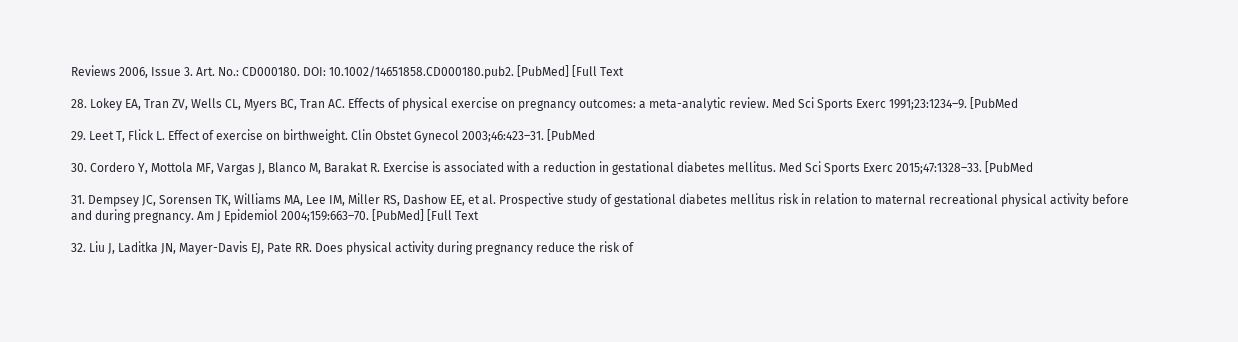Reviews 2006, Issue 3. Art. No.: CD000180. DOI: 10.1002/14651858.CD000180.pub2. [PubMed] [Full Text

28. Lokey EA, Tran ZV, Wells CL, Myers BC, Tran AC. Effects of physical exercise on pregnancy outcomes: a meta-analytic review. Med Sci Sports Exerc 1991;23:1234–9. [PubMed

29. Leet T, Flick L. Effect of exercise on birthweight. Clin Obstet Gynecol 2003;46:423–31. [PubMed

30. Cordero Y, Mottola MF, Vargas J, Blanco M, Barakat R. Exercise is associated with a reduction in gestational diabetes mellitus. Med Sci Sports Exerc 2015;47:1328–33. [PubMed

31. Dempsey JC, Sorensen TK, Williams MA, Lee IM, Miller RS, Dashow EE, et al. Prospective study of gestational diabetes mellitus risk in relation to maternal recreational physical activity before and during pregnancy. Am J Epidemiol 2004;159:663–70. [PubMed] [Full Text

32. Liu J, Laditka JN, Mayer-Davis EJ, Pate RR. Does physical activity during pregnancy reduce the risk of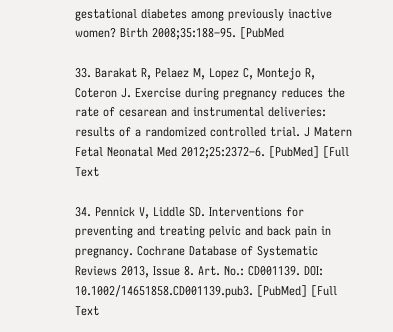gestational diabetes among previously inactive women? Birth 2008;35:188–95. [PubMed

33. Barakat R, Pelaez M, Lopez C, Montejo R, Coteron J. Exercise during pregnancy reduces the rate of cesarean and instrumental deliveries: results of a randomized controlled trial. J Matern Fetal Neonatal Med 2012;25:2372–6. [PubMed] [Full Text

34. Pennick V, Liddle SD. Interventions for preventing and treating pelvic and back pain in pregnancy. Cochrane Database of Systematic Reviews 2013, Issue 8. Art. No.: CD001139. DOI: 10.1002/14651858.CD001139.pub3. [PubMed] [Full Text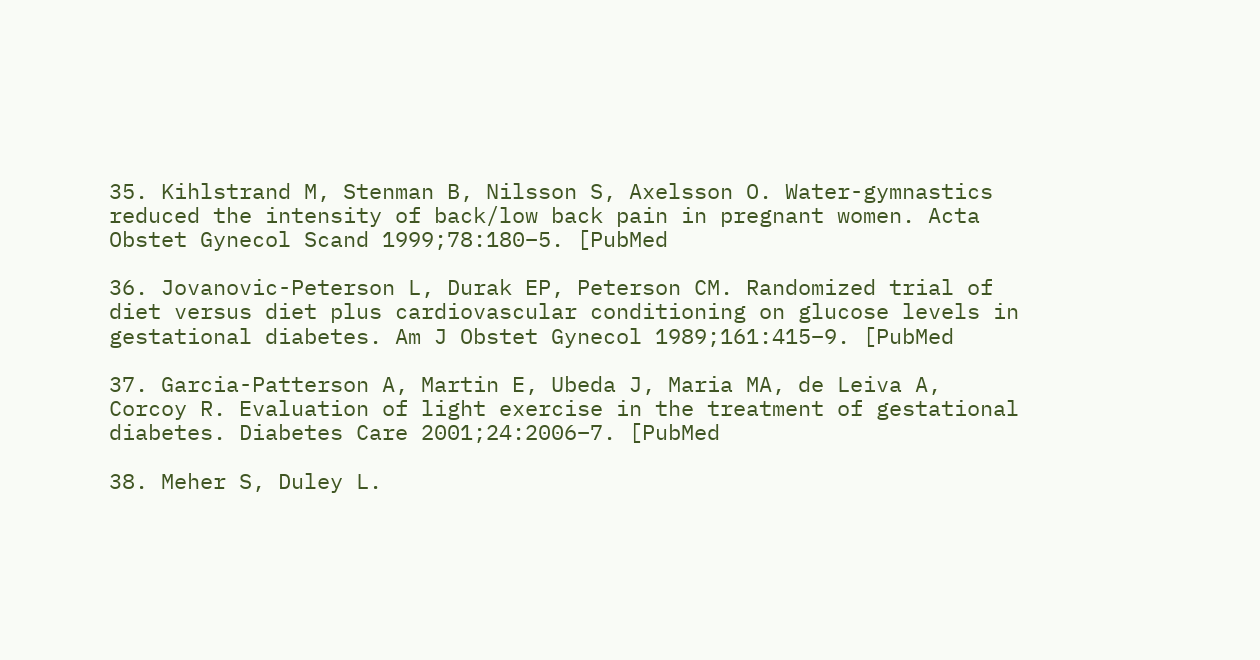35. Kihlstrand M, Stenman B, Nilsson S, Axelsson O. Water-gymnastics reduced the intensity of back/low back pain in pregnant women. Acta Obstet Gynecol Scand 1999;78:180–5. [PubMed

36. Jovanovic-Peterson L, Durak EP, Peterson CM. Randomized trial of diet versus diet plus cardiovascular conditioning on glucose levels in gestational diabetes. Am J Obstet Gynecol 1989;161:415–9. [PubMed

37. Garcia-Patterson A, Martin E, Ubeda J, Maria MA, de Leiva A, Corcoy R. Evaluation of light exercise in the treatment of gestational diabetes. Diabetes Care 2001;24:2006–7. [PubMed

38. Meher S, Duley L.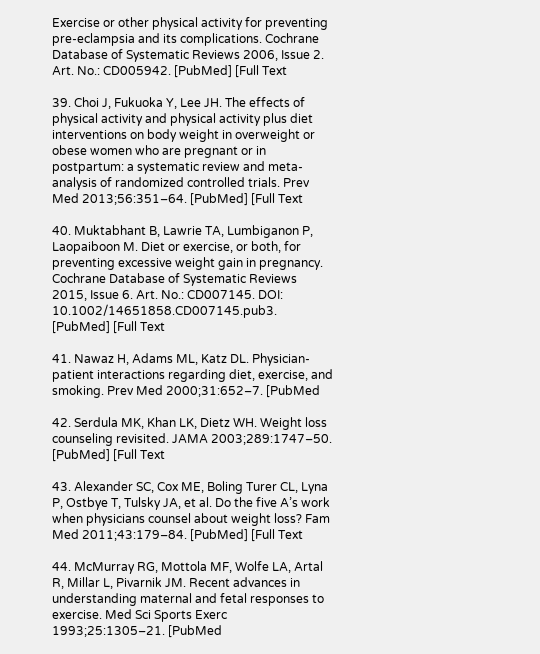Exercise or other physical activity for preventing pre-eclampsia and its complications. Cochrane Database of Systematic Reviews 2006, Issue 2. Art. No.: CD005942. [PubMed] [Full Text

39. Choi J, Fukuoka Y, Lee JH. The effects of physical activity and physical activity plus diet interventions on body weight in overweight or obese women who are pregnant or in postpartum: a systematic review and meta-analysis of randomized controlled trials. Prev Med 2013;56:351–64. [PubMed] [Full Text

40. Muktabhant B, Lawrie TA, Lumbiganon P, Laopaiboon M. Diet or exercise, or both, for preventing excessive weight gain in pregnancy. Cochrane Database of Systematic Reviews 2015, Issue 6. Art. No.: CD007145. DOI: 10.1002/14651858.CD007145.pub3. [PubMed] [Full Text

41. Nawaz H, Adams ML, Katz DL. Physician-patient interactions regarding diet, exercise, and smoking. Prev Med 2000;31:652–7. [PubMed

42. Serdula MK, Khan LK, Dietz WH. Weight loss counseling revisited. JAMA 2003;289:1747–50. [PubMed] [Full Text

43. Alexander SC, Cox ME, Boling Turer CL, Lyna P, Ostbye T, Tulsky JA, et al. Do the five A’s work when physicians counsel about weight loss? Fam Med 2011;43:179–84. [PubMed] [Full Text

44. McMurray RG, Mottola MF, Wolfe LA, Artal R, Millar L, Pivarnik JM. Recent advances in understanding maternal and fetal responses to exercise. Med Sci Sports Exerc 1993;25:1305–21. [PubMed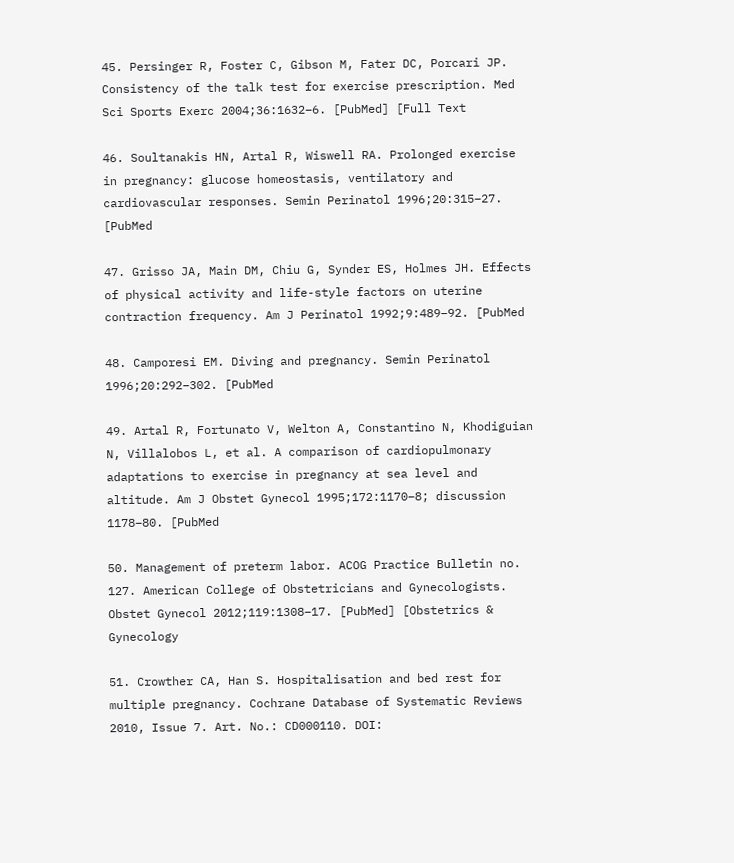45. Persinger R, Foster C, Gibson M, Fater DC, Porcari JP. Consistency of the talk test for exercise prescription. Med Sci Sports Exerc 2004;36:1632–6. [PubMed] [Full Text

46. Soultanakis HN, Artal R, Wiswell RA. Prolonged exercise in pregnancy: glucose homeostasis, ventilatory and cardiovascular responses. Semin Perinatol 1996;20:315–27. [PubMed

47. Grisso JA, Main DM, Chiu G, Synder ES, Holmes JH. Effects of physical activity and life-style factors on uterine contraction frequency. Am J Perinatol 1992;9:489–92. [PubMed

48. Camporesi EM. Diving and pregnancy. Semin Perinatol 1996;20:292–302. [PubMed

49. Artal R, Fortunato V, Welton A, Constantino N, Khodiguian N, Villalobos L, et al. A comparison of cardiopulmonary adaptations to exercise in pregnancy at sea level and altitude. Am J Obstet Gynecol 1995;172:1170–8; discussion 1178–80. [PubMed

50. Management of preterm labor. ACOG Practice Bulletin no. 127. American College of Obstetricians and Gynecologists. Obstet Gynecol 2012;119:1308–17. [PubMed] [Obstetrics & Gynecology

51. Crowther CA, Han S. Hospitalisation and bed rest for multiple pregnancy. Cochrane Database of Systematic Reviews 2010, Issue 7. Art. No.: CD000110. DOI: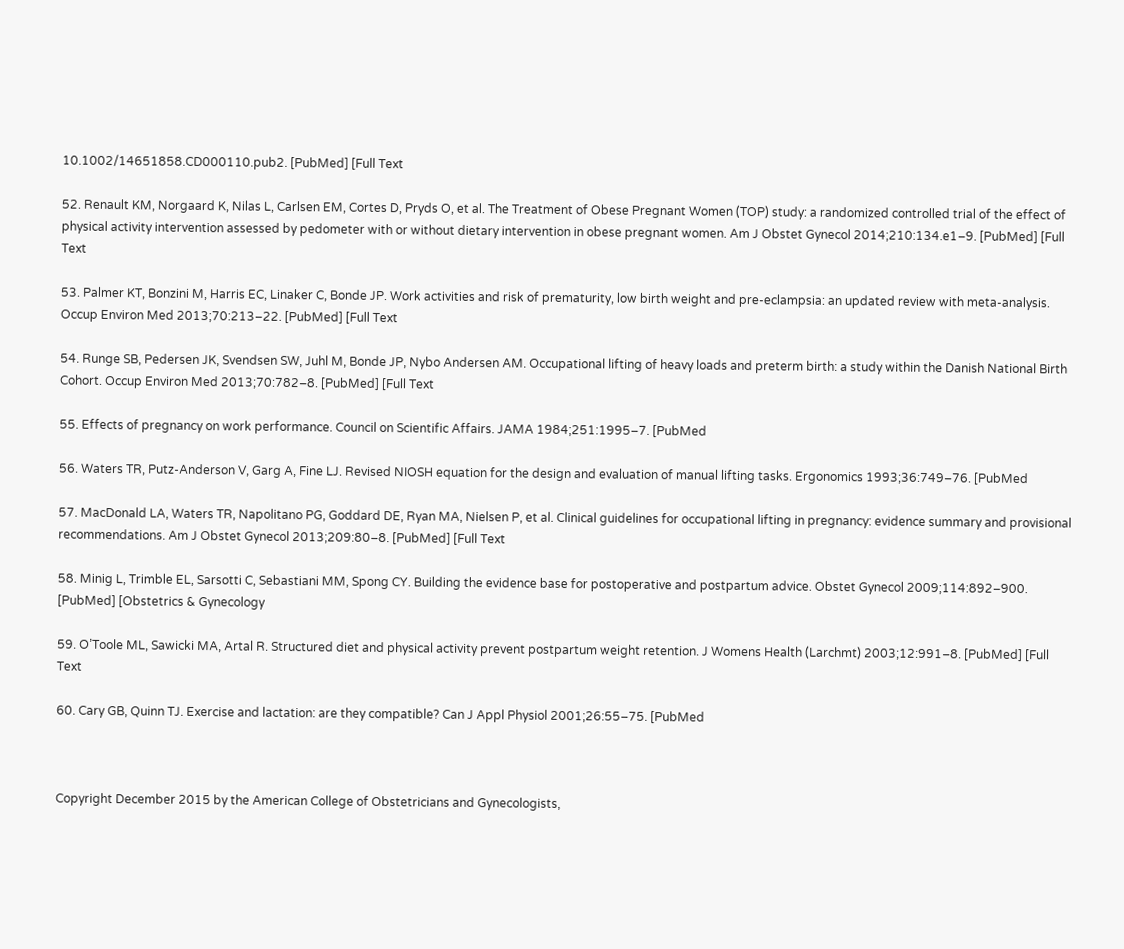10.1002/14651858.CD000110.pub2. [PubMed] [Full Text

52. Renault KM, Norgaard K, Nilas L, Carlsen EM, Cortes D, Pryds O, et al. The Treatment of Obese Pregnant Women (TOP) study: a randomized controlled trial of the effect of physical activity intervention assessed by pedometer with or without dietary intervention in obese pregnant women. Am J Obstet Gynecol 2014;210:134.e1–9. [PubMed] [Full Text

53. Palmer KT, Bonzini M, Harris EC, Linaker C, Bonde JP. Work activities and risk of prematurity, low birth weight and pre-eclampsia: an updated review with meta-analysis. Occup Environ Med 2013;70:213–22. [PubMed] [Full Text

54. Runge SB, Pedersen JK, Svendsen SW, Juhl M, Bonde JP, Nybo Andersen AM. Occupational lifting of heavy loads and preterm birth: a study within the Danish National Birth Cohort. Occup Environ Med 2013;70:782–8. [PubMed] [Full Text

55. Effects of pregnancy on work performance. Council on Scientific Affairs. JAMA 1984;251:1995–7. [PubMed

56. Waters TR, Putz-Anderson V, Garg A, Fine LJ. Revised NIOSH equation for the design and evaluation of manual lifting tasks. Ergonomics 1993;36:749–76. [PubMed

57. MacDonald LA, Waters TR, Napolitano PG, Goddard DE, Ryan MA, Nielsen P, et al. Clinical guidelines for occupational lifting in pregnancy: evidence summary and provisional recommendations. Am J Obstet Gynecol 2013;209:80–8. [PubMed] [Full Text

58. Minig L, Trimble EL, Sarsotti C, Sebastiani MM, Spong CY. Building the evidence base for postoperative and postpartum advice. Obstet Gynecol 2009;114:892–900. [PubMed] [Obstetrics & Gynecology

59. O’Toole ML, Sawicki MA, Artal R. Structured diet and physical activity prevent postpartum weight retention. J Womens Health (Larchmt) 2003;12:991–8. [PubMed] [Full Text

60. Cary GB, Quinn TJ. Exercise and lactation: are they compatible? Can J Appl Physiol 2001;26:55–75. [PubMed



Copyright December 2015 by the American College of Obstetricians and Gynecologists,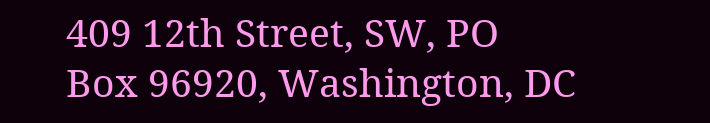409 12th Street, SW, PO Box 96920, Washington, DC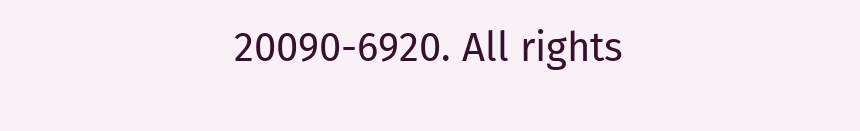20090-6920. All rights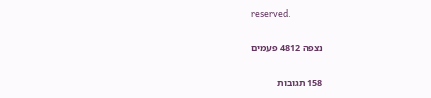reserved.

נצפה 4812 פעמים

158 תגובות